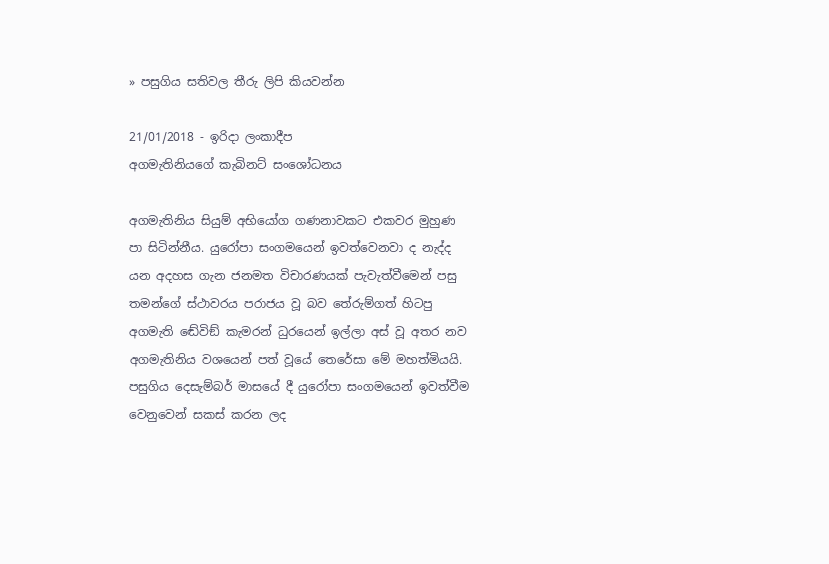» පසුගිය සතිවල තීරු ලිපි කියවන්න

21/01/2018 - ඉරිදා ලංකාදීප
අගමැතිනියගේ කැබිනට් සංශෝධනය

අගමැතිනිය සියුම් අභියෝග ගණනාවකට එකවර මුහුණ පා සිටින්නීය. යුරෝපා සංගමයෙන් ඉවත්වෙනවා ද නැද්ද යන අදහස ගැන ජනමත විචාරණයක් පැවැත්වීමෙන් පසු තමන්ගේ ස්ථාවරය පරාජය වූ බව තේරුම්ගත් හිටපු අගමැති ඬේවිඞ් කැමරන් ධුරයෙන් ඉල්ලා අස් වූ අතර නව අගමැතිනිය වශයෙන් පත් වූයේ තෙරේසා මේ මහත්මියයි. පසුගිය දෙසැම්බර් මාසයේ දී යුරෝපා සංගමයෙන් ඉවත්වීම වෙනුවෙන් සකස් කරන ලද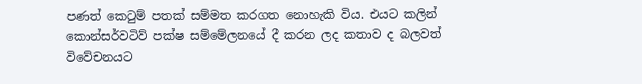පණත් කෙටුම් පතක් සම්මත කරගත නොහැකි විය. එයට කලින් කොන්සර්වටිව් පක්ෂ සම්මේලනයේ දී කරන ලද කතාව ද බලවත් විවේචනයට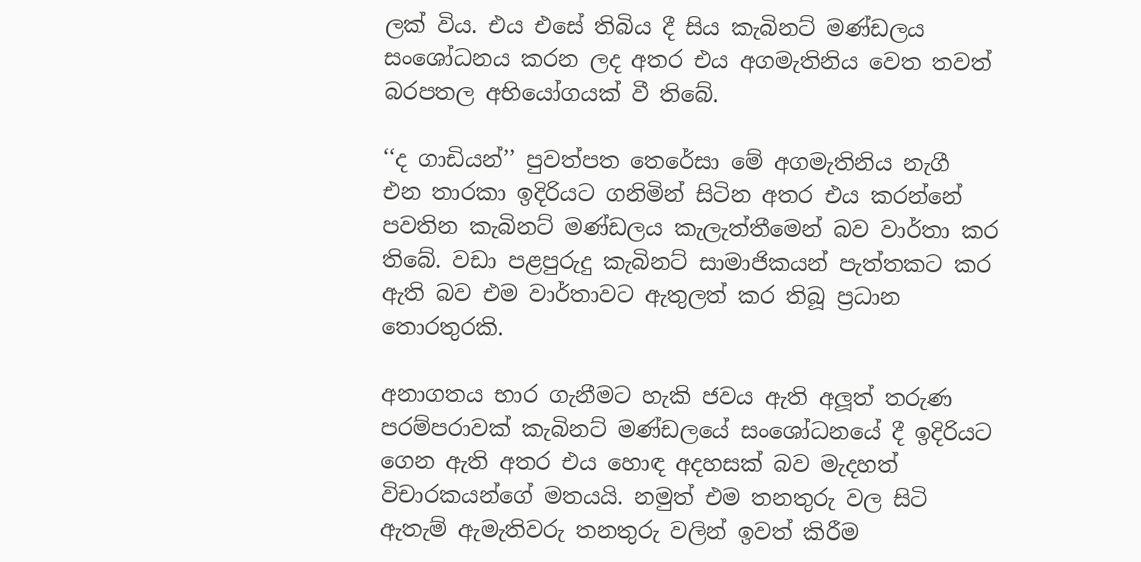ලක් විය. එය එසේ තිබිය දී සිය කැබිනට් මණ්ඩලය සංශෝධනය කරන ලද අතර එය අගමැතිනිය වෙත තවත් බරපතල අභියෝගයක් වී තිබේ.

‘‘ද ගාඩියන්’’ පුවත්පත තෙරේසා මේ අගමැතිනිය නැගී එන තාරකා ඉදිරියට ගනිමින් සිටින අතර එය කරන්නේ පවතින කැබිනට් මණ්ඩලය කැලැත්තීමෙන් බව වාර්තා කර තිබේ. වඩා පළපුරුදු කැබිනට් සාමාජිකයන් පැත්තකට කර ඇති බව එම වාර්තාවට ඇතුලත් කර තිබූ ප්‍රධාන තොරතුරකි.

අනාගතය භාර ගැනීමට හැකි ජවය ඇති අලූත් තරුණ පරම්පරාවක් කැබිනට් මණ්ඩලයේ සංශෝධනයේ දී ඉදිරියට ගෙන ඇති අතර එය හොඳ අදහසක් බව මැදහත් විචාරකයන්ගේ මතයයි. නමුත් එම තනතුරු වල සිටි ඇතැම් ඇමැතිවරු තනතුරු වලින් ඉවත් කිරීම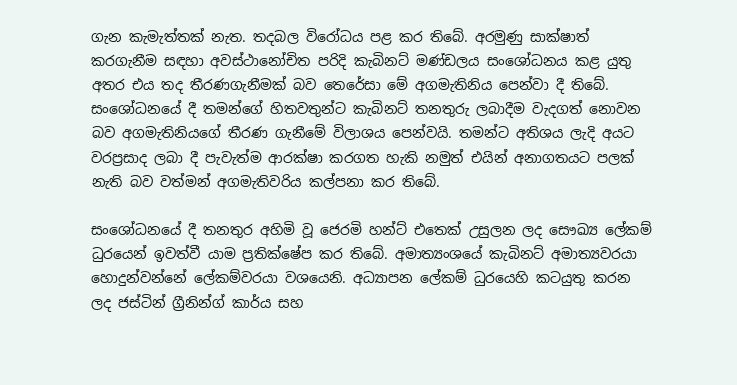ගැන කැමැත්තක් නැත. තදබල විරෝධය පළ කර තිබේ. අරමුණු සාක්ෂාත් කරගැනීම සඳහා අවස්ථානෝචිත පරිදි කැබිනට් මණ්ඩලය සංශෝධනය කළ යුතු අතර එය තද තීරණගැනීමක් බව තෙරේසා මේ අගමැතිනිය පෙන්වා දී තිබේ. සංශෝධනයේ දී තමන්ගේ හිතවතුන්ට කැබිනට් තනතුරු ලබාදීම වැදගත් නොවන බව අගමැතිනියගේ තීරණ ගැනීමේ විලාශය පෙන්වයි. තමන්ට අතිශය ලැදි අයට වරප්‍රසාද ලබා දී පැවැත්ම ආරක්ෂා කරගත හැකි නමුත් එයින් අනාගතයට පලක් නැති බව වත්මන් අගමැතිවරිය කල්පනා කර තිබේ.

සංශෝධනයේ දී තනතුර අහිමි වූ ජෙරමි හන්ට් එතෙක් උසුලන ලද සෞඛ්‍ය ලේකම් ධුරයෙන් ඉවත්වී යාම ප්‍රතික්ෂේප කර තිබේ. අමාත්‍යංශයේ කැබිනට් අමාත්‍යවරයා හොදුන්වන්නේ ලේකම්වරයා වශයෙනි. අධ්‍යාපන ලේකම් ධුරයෙහි කටයුතු කරන ලද ජස්ටින් ග්‍රීනින්ග් කාර්ය සහ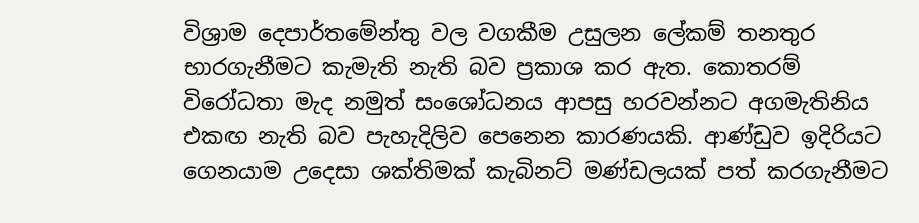විශ්‍රාම දෙපාර්තමේන්තු වල වගකීම උසුලන ලේකම් තනතුර භාරගැනීමට කැමැති නැති බව ප්‍රකාශ කර ඇත. කොතරම් විරෝධතා මැද නමුත් සංශෝධනය ආපසු හරවන්නට අගමැතිනිය එකඟ නැති බව පැහැදිලිව පෙනෙන කාරණයකි. ආණ්ඩුව ඉදිරියට ගෙනයාම උදෙසා ශක්තිමක් කැබිනට් මණ්ඩලයක් පත් කරගැනීමට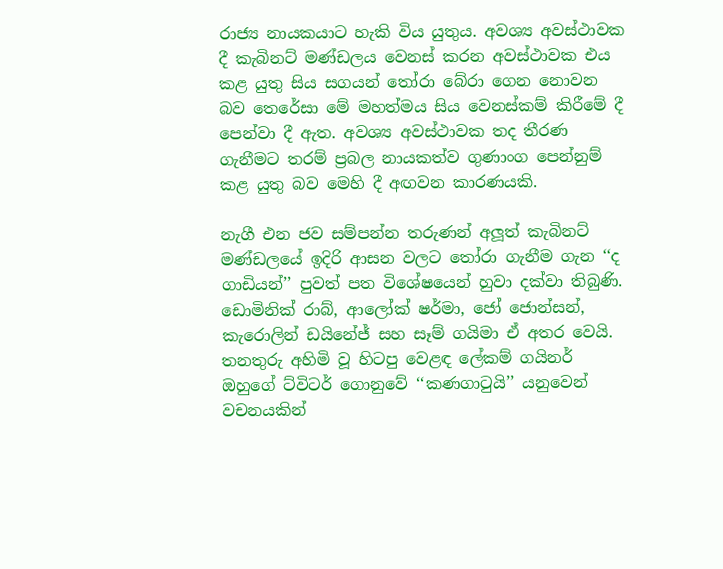රාජ්‍ය නායකයාට හැකි විය යුතුය. අවශ්‍ය අවස්ථාවක දී කැබිනට් මණ්ඩලය වෙනස් කරන අවස්ථාවක එය කළ යුතු සිය සගයන් තෝරා බේරා ගෙන නොවන බව තෙරේසා මේ මහත්මය සිය වෙනස්කම් කිරීමේ දී පෙන්වා දී ඇත. අවශ්‍ය අවස්ථාවක තද තීරණ ගැනීමට තරම් ප්‍රබල නායකත්ව ගුණාංග පෙන්නුම් කළ යුතු බව මෙහි දී අඟවන කාරණයකි.

නැගී එන ජව සම්පන්න තරුණන් අලූත් කැබිනට් මණ්ඩලයේ ඉදිරි ආසන වලට තෝරා ගැනීම ගැන ‘‘ද ගාඩියන්’’ පුවත් පත විශේෂයෙන් හුවා දක්වා තිබුණි. ඩොමිනික් රාබ්, ආලෝක් ෂර්මා, ජෝ ජොන්සන්, කැරොලින් ඩයිනේජ් සහ සෑම් ගයිමා ඒ අතර වෙයි. තනතුරු අහිමි වූ හිටපු වෙළඳ ලේකම් ගයිනර් ඔහුගේ ට්විටර් ගොනුවේ ‘‘කණගාටුයි’’ යනුවෙන් වචනයකින්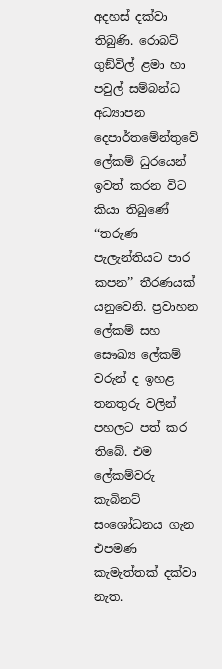අදහස් දක්වා තිබුණි. රොබට් ගුඞ්විල් ළමා හා පවුල් සම්බන්ධ අධ්‍යාපන දෙපාර්තමේන්තුවේ ලේකම් ධුරයෙන් ඉවත් කරන විට කියා තිබුණේ ‘‘තරුණ පැලැන්තියට පාර කපන’’ තීරණයක් යනුවෙනි. ප්‍රවාහන ලේකම් සහ සෞඛ්‍ය ලේකම් වරුන් ද ඉහළ තනතුරු වලින් පහලට පත් කර තිබේ. එම ලේකම්වරු කැබිනට් සංශෝධනය ගැන එපමණ කැමැත්තක් දක්වා නැත.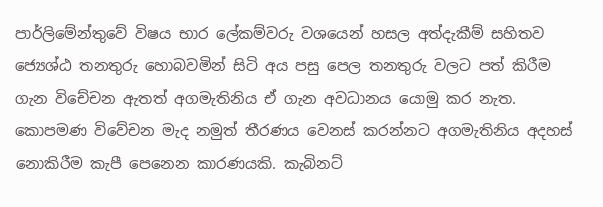පාර්ලිමේන්තුවේ විෂය භාර ලේකම්වරු වශයෙන් හසල අත්දැකීම් සහිතව ජ්‍යෙශ්ඨ තනතුරු හොබවමින් සිටි අය පසු පෙල තනතුරු වලට පත් කිරීම ගැන විචේචන ඇතත් අගමැතිනිය ඒ ගැන අවධානය යොමු කර නැත. කොපමණ විවේචන මැද නමුත් තීරණය වෙනස් කරන්නට අගමැතිනිය අදහස් නොකිරීම කැපී පෙනෙන කාරණයකි. කැබිනට්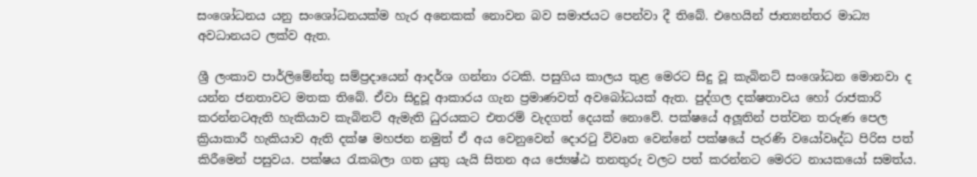සංශෝධනය යනු සංශෝධනයක්ම හැර අනෙකක් නොවන බව සමාජයට පෙන්වා දී තිබේ. එහෙයින් ජාත්‍යන්තර මාධ්‍ය අවධානයට ලක්ව ඇත.

ශ්‍රී ලංකාව පාර්ලිමේන්තු සම්ප්‍රදායෙන් ආදර්ශ ගන්නා රටකි. පසුගිය කාලය තුළ මෙරට සිදු වූ කැබිනට් සංශෝධන මොනවා ද යන්න ජනතාවට මතක තිබේ. ඒවා සිදුවූ ආකාරය ගැන ප්‍රමාණවත් අවබෝධයක් ඇත. පුද්ගල දක්ෂතාවය හෝ රාජකාරි කරන්නටඇති හැකියාව කැබිනට් ඇමැති ධුරයකට එතරම් වැදගත් දෙයක් නොවේ. පක්ෂයේ අලූතින් පත්වන තරුණ පෙල ක්‍රියාකාරී හැකියාව ඇති දක්ෂ මහජන නමුත් ඒ අය වෙනුවෙන් දොරටු විවෘත වෙන්නේ පක්ෂයේ පැරණි වයෝවෘද්ධ පිරිස පත් කිරීමෙන් පසුවය. පක්ෂය රැකබලා ගත යුතු යැයි සිතන අය ජ්‍යෙෂ්ඨ තනතුරු වලට පත් කරන්නට මෙරට නායකයෝ සමත්ය.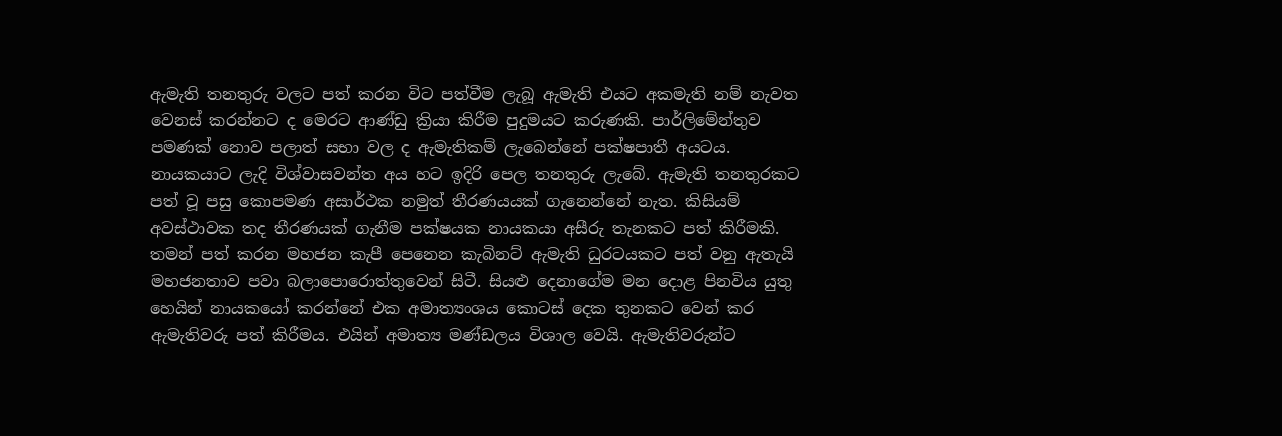ඇමැති තනතුරු වලට පත් කරන විට පත්වීම ලැබූ ඇමැති එයට අකමැති නම් නැවත වෙනස් කරන්නට ද මෙරට ආණ්ඩු ක්‍රියා කිරීම පුදුමයට කරුණකි. පාර්ලිමේන්තුව පමණක් නොව පලාත් සභා වල ද ඇමැතිකම් ලැබෙන්නේ පක්ෂපාතී අයටය. නායකයාට ලැදි විශ්වාසවන්ත අය හට ඉදිරි පෙල තනතුරු ලැබේ. ඇමැති තනතුරකට පත් වූ පසු කොපමණ අසාර්ථක නමුත් තීරණයයක් ගැනෙන්නේ නැත. කිසියම් අවස්ථාවක තද තීරණයක් ගැනීම පක්ෂයක නායකයා අසීරු තැනකට පත් කිරීමකි. තමන් පත් කරන මහජන කැපී පෙනෙන කැබිනට් ඇමැති ධුරටයකට පත් වනු ඇතැයි මහජනතාව පවා බලාපොරොත්තුවෙන් සිටී. සියළු දෙනාගේම මන දොළ පිනවිය යුතු හෙයින් නායකයෝ කරන්නේ එක අමාත්‍යංශය කොටස් දෙක තුනකට වෙන් කර ඇමැතිවරු පත් කිරීමය. එයින් අමාත්‍ය මණ්ඩලය විශාල වෙයි. ඇමැතිවරුන්ට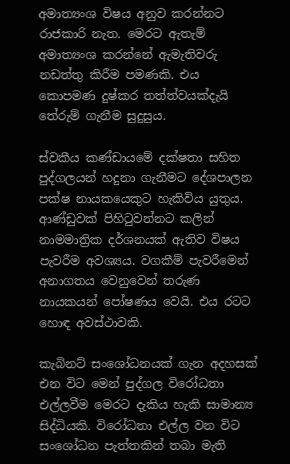අමාත්‍යංශ විෂය අනුව කරන්නට රාජකාරි නැත. මෙරට ඇතැම් අමාත්‍යංශ කරන්නේ ඇමැතිවරු නඩත්තු කිරීම පමණකි. එය කොපමණ දුෂ්කර තත්ත්වයක්දැයි තේරුම් ගැනීම සුදුසුය.

ස්වකීය කණ්ඩායමේ දක්ෂතා සහිත පුද්ගලයන් හදුනා ගැනීමට දේශපාලන පක්ෂ නායකයෙකුට හැකිවිය යුතුය. ආණ්ඩුවක් පිහිටුවන්නට කලින් නාමමාත්‍රික දර්ශනයක් ඇතිව විෂය පැවරීම අවශ්‍යය. වගකීම් පැවරීමෙන් අනාගතය වෙනුවෙන් තරුණ නායකයන් පෝෂණය වෙයි. එය රටට හොඳ අවස්ථාවකි.

කැබිනට් සංශෝධනයක් ගැන අදහසක් එන විට මෙන් පුද්ගල විරෝධතා එල්ලවීම මෙරට දැකිය හැකි සාමාන්‍ය සිද්ධියකි. විරෝධතා එල්ල වන විට සංශෝධන පැත්තකින් තබා මැති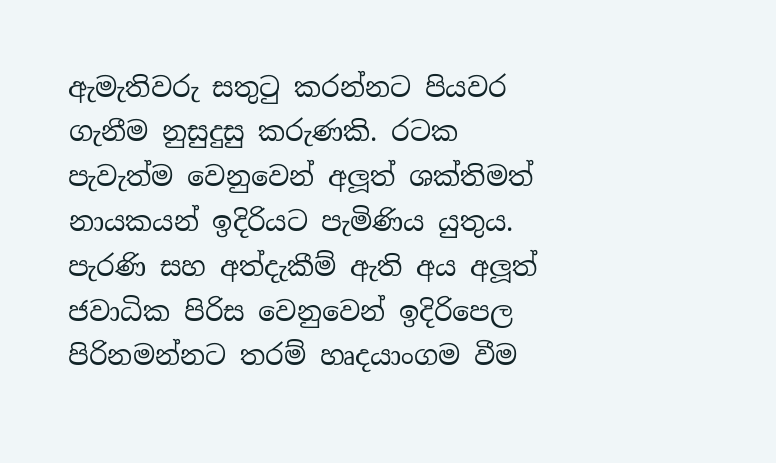ඇමැතිවරු සතුටු කරන්නට පියවර ගැනීම නුසුදුසු කරුණකි. රටක පැවැත්ම වෙනුවෙන් අලූත් ශක්තිමත් නායකයන් ඉදිරියට පැමිණිය යුතුය. පැරණි සහ අත්දැකීම් ඇති අය අලූත් ජවාධික පිරිස වෙනුවෙන් ඉදිරිපෙල පිරිනමන්නට තරම් හෘදයාංගම වීම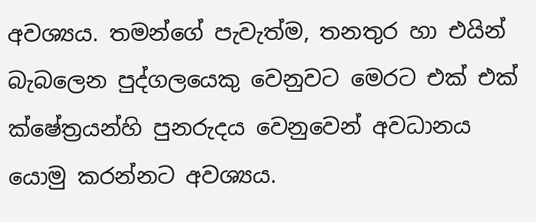අවශ්‍යය. තමන්ගේ පැවැත්ම, තනතුර හා එයින් බැබලෙන පුද්ගලයෙකු වෙනුවට මෙරට එක් එක් ක්ෂේත්‍රයන්හි පුනරුදය වෙනුවෙන් අවධානය යොමු කරන්නට අවශ්‍යය.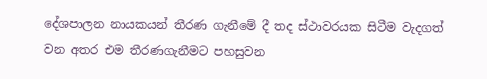දේශපාලන නායකයන් තීරණ ගැනීමේ දී තද ස්ථාවරයක සිටීම වැදගත් වන අතර එම තීරණගැනීමට පහසුවන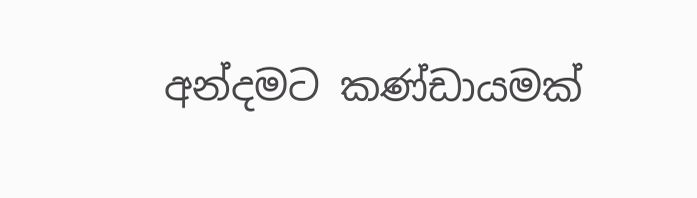අන්දමට කණ්ඩායමක්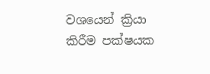වශයෙන් ක්‍රියා කිරීම පක්ෂයක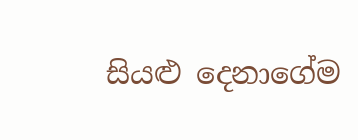සියළු දෙනාගේම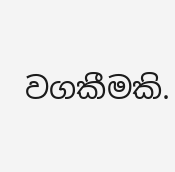වගකීමකි.